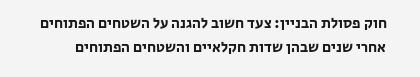חוק פסולת הבניין: צעד חשוב להגנה על השטחים הפתוחים
אחרי שנים שבהן שדות חקלאיים והשטחים הפתוחים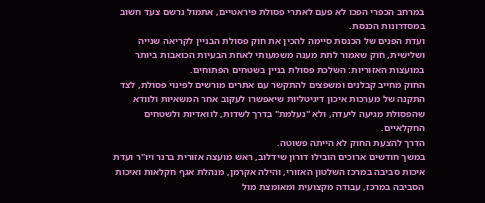במרחב הכפרי הפכו לא פעם לאתרי פסולת פיראטיים, אתמול נרשם צעד חשוב במסדרונות הכנסת.
ועדת הפנים של הכנסת סיימה להכין את חוק פסולת הבניין לקריאה שנייה ושלישית, חוק שאמור לתת מענה משמעותי לאחת הבעיות הכואבות ביותר במועצות האזוריות: השלכת פסולת בניין בשטחים הפתוחים.
החוק מחייב קבלנים ומשפצים להתקשר עם אתרים מורשים לפינוי פסולת, לצד התקנה של מערכות איכון דיגיטליות שיאפשרו לעקוב אחר המשאיות ולוודא שהפסולת מגיעה ליעדה, ולא "נעלמת" בדרך לשדות, לוואדיות ולשטחים החקלאיים.
הדרך להצעת החוק לא הייתה פשוטה.
במשך חודשים ארוכים הובילו דורון שידלוב, ראש מועצה אזורית ברנר ויו"ר ועדת איכות סביבה במרכז השלטון האזורי, והילה אקרמן, מנהלת אגף חקלאות ואיכות הסביבה במרכז, עבודה מקצועית ומאומצת מול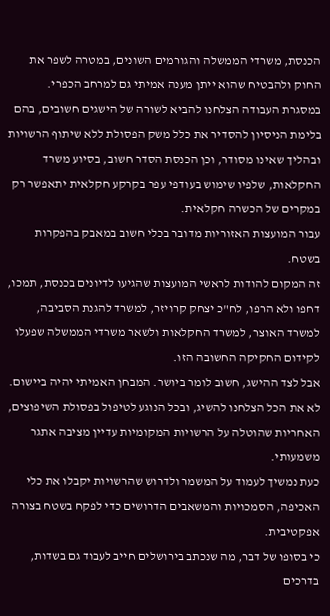הכנסת, משרדי הממשלה והגורמים השונים, במטרה לשפר את החוק ולהבטיח שהוא ייתן מענה אמיתי גם למרחב הכפרי.
במסגרת העבודה הצלחנו להביא לשורה של הישגים חשובים, בהם בלימת הניסיון להסדיר את כלל משק הפסולת ללא שיתוף הרשויות ובהליך שאינו מסודר, וכן הכנסת הסדר חשוב, בסיוע משרד החקלאות, שלפיו שימוש בעודפי עפר בקרקע חקלאית יתאפשר רק במקרים של הכשרה חקלאית.
עבור המועצות האזוריות מדובר בכלי חשוב במאבק בהפקרות בשטח.
זה המקום להודות לראשי המועצות שהגיעו לדיונים בכנסת, תמכו, דחפו ולא הרפו, לח"כ יצחק קרויזר, למשרד להגנת הסביבה, למשרד האוצר, למשרד החקלאות ולשאר משרדי הממשלה שפעלו לקידום החקיקה החשובה הזו.
אבל לצד ההישג, חשוב לומר ביושר. המבחן האמיתי יהיה ביישום.
לא את הכל הצלחנו להשיג, ובכל הנוגע לטיפול בפסולת השיפוצים, האחריות שהוטלה על הרשויות המקומיות עדיין מציבה אתגר משמעותי.
כעת נמשיך לעמוד על המשמר ולדרוש שהרשויות יקבלו את כלי האכיפה, הסמכויות והמשאבים הדרושים כדי לפקח בשטח בצורה אפקטיבית.
כי בסופו של דבר, מה שנכתב בירושלים חייב לעבוד גם בשדות, בדרכים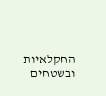החקלאיות ובשטחים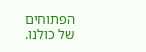הפתוחים של כולנו.